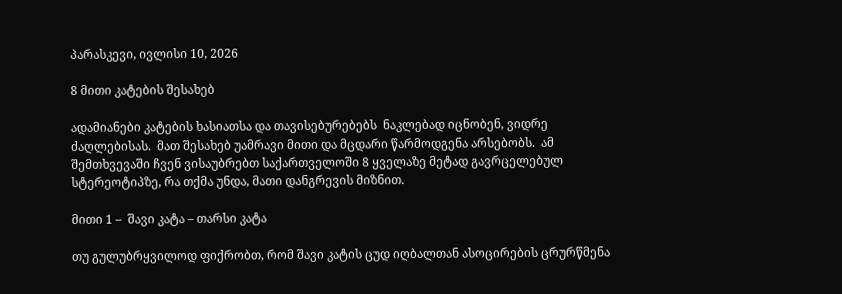პარასკევი, ივლისი 10, 2026

8 მითი კატების შესახებ

ადამიანები კატების ხასიათსა და თავისებურებებს  ნაკლებად იცნობენ, ვიდრე ძაღლებისას.  მათ შესახებ უამრავი მითი და მცდარი წარმოდგენა არსებობს.  ამ შემთხვევაში ჩვენ ვისაუბრებთ საქართველოში 8 ყველაზე მეტად გავრცელებულ სტერეოტიპზე, რა თქმა უნდა, მათი დანგრევის მიზნით.

მითი 1 –  შავი კატა – თარსი კატა

თუ გულუბრყვილოდ ფიქრობთ, რომ შავი კატის ცუდ იღბალთან ასოცირების ცრურწმენა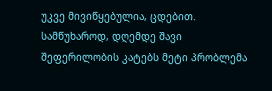უკვე მივიწყებულია, ცდებით. სამწუხაროდ, დღემდე შავი შეფერილობის კატებს მეტი პრობლემა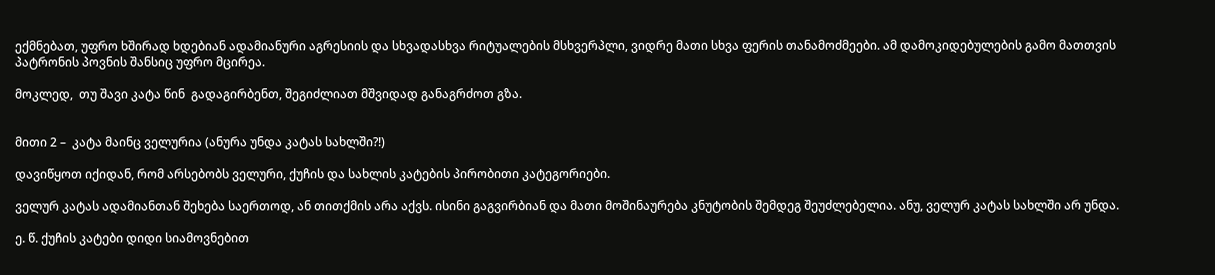ექმნებათ, უფრო ხშირად ხდებიან ადამიანური აგრესიის და სხვადასხვა რიტუალების მსხვერპლი, ვიდრე მათი სხვა ფერის თანამოძმეები. ამ დამოკიდებულების გამო მათთვის პატრონის პოვნის შანსიც უფრო მცირეა.

მოკლედ,  თუ შავი კატა წინ  გადაგირბენთ, შეგიძლიათ მშვიდად განაგრძოთ გზა.


მითი 2 –  კატა მაინც ველურია (ანურა უნდა კატას სახლში?!)

დავიწყოთ იქიდან, რომ არსებობს ველური, ქუჩის და სახლის კატების პირობითი კატეგორიები.

ველურ კატას ადამიანთან შეხება საერთოდ, ან თითქმის არა აქვს. ისინი გაგვირბიან და მათი მოშინაურება კნუტობის შემდეგ შეუძლებელია. ანუ, ველურ კატას სახლში არ უნდა.

ე. წ. ქუჩის კატები დიდი სიამოვნებით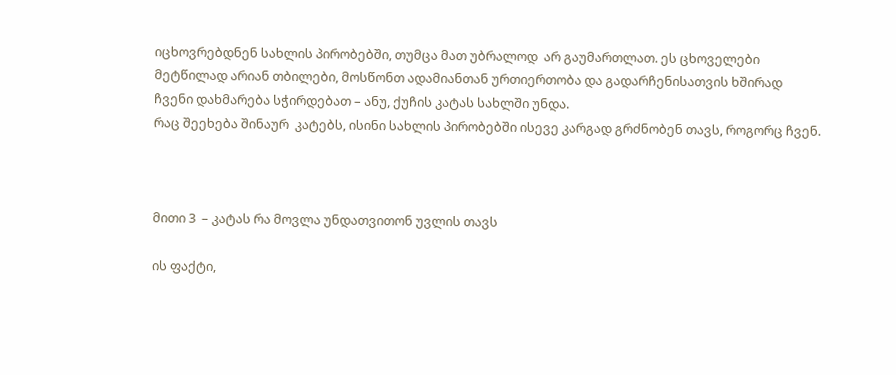იცხოვრებდნენ სახლის პირობებში, თუმცა მათ უბრალოდ  არ გაუმართლათ. ეს ცხოველები მეტწილად არიან თბილები, მოსწონთ ადამიანთან ურთიერთობა და გადარჩენისათვის ხშირად ჩვენი დახმარება სჭირდებათ – ანუ, ქუჩის კატას სახლში უნდა.
რაც შეეხება შინაურ  კატებს, ისინი სახლის პირობებში ისევე კარგად გრძნობენ თავს, როგორც ჩვენ.



მითი 3  – კატას რა მოვლა უნდათვითონ უვლის თავს

ის ფაქტი,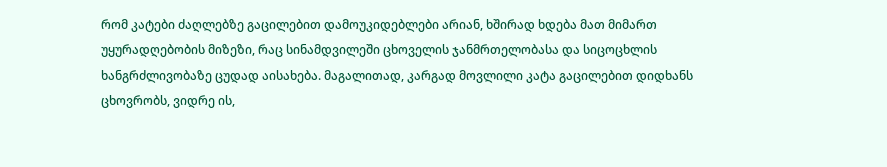რომ კატები ძაღლებზე გაცილებით დამოუკიდებლები არიან, ხშირად ხდება მათ მიმართ უყურადღებობის მიზეზი, რაც სინამდვილეში ცხოველის ჯანმრთელობასა და სიცოცხლის ხანგრძლივობაზე ცუდად აისახება. მაგალითად, კარგად მოვლილი კატა გაცილებით დიდხანს ცხოვრობს, ვიდრე ის,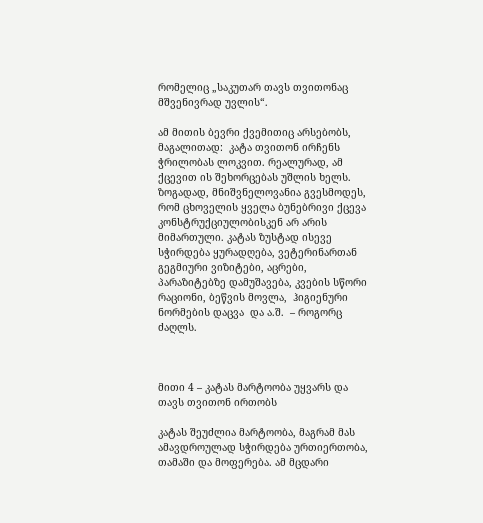რომელიც „საკუთარ თავს თვითონაც მშვენივრად უვლის“.

ამ მითის ბევრი ქვემითიც არსებობს, მაგალითად:  კატა თვითონ ირჩენს ჭრილობას ლოკვით. რეალურად, ამ ქცევით ის შეხორცებას უშლის ხელს. ზოგადად, მნიშვნელოვანია გვესმოდეს, რომ ცხოველის ყველა ბუნებრივი ქცევა კონსტრუქციულობისკენ არ არის მიმართული. კატას ზუსტად ისევე სჭირდება ყურადღება, ვეტერინართან გეგმიური ვიზიტები, აცრები, პარაზიტებზე დამუშავება, კვების სწორი რაციონი, ბეწვის მოვლა,  ჰიგიენური ნორმების დაცვა  და ა.შ.  – როგორც ძაღლს.



მითი 4 – კატას მარტოობა უყვარს და თავს თვითონ ირთობს

კატას შეუძლია მარტოობა, მაგრამ მას ამავდროულად სჭირდება ურთიერთობა, თამაში და მოფერება. ამ მცდარი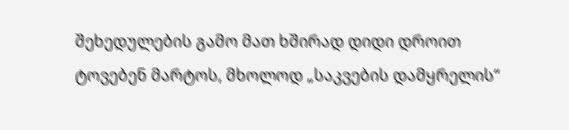შეხედულების გამო მათ ხშირად დიდი დროით ტოვებენ მარტოს, მხოლოდ „საკვების დამყრელის“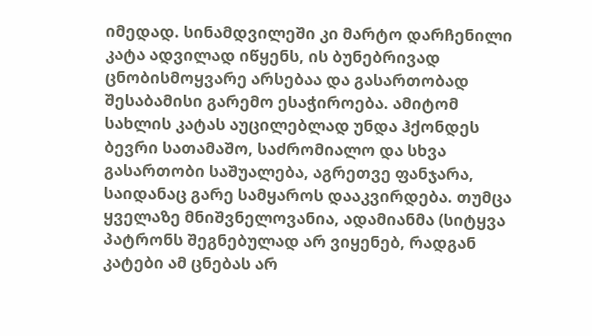იმედად. სინამდვილეში კი მარტო დარჩენილი კატა ადვილად იწყენს, ის ბუნებრივად ცნობისმოყვარე არსებაა და გასართობად შესაბამისი გარემო ესაჭიროება. ამიტომ სახლის კატას აუცილებლად უნდა ჰქონდეს ბევრი სათამაშო, საძრომიალო და სხვა გასართობი საშუალება, აგრეთვე ფანჯარა, საიდანაც გარე სამყაროს დააკვირდება. თუმცა ყველაზე მნიშვნელოვანია, ადამიანმა (სიტყვა პატრონს შეგნებულად არ ვიყენებ, რადგან კატები ამ ცნებას არ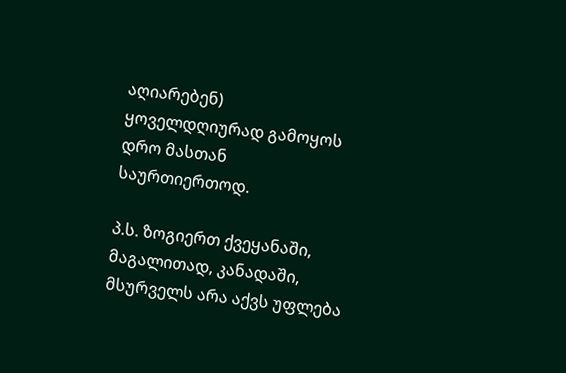აღიარებენ) ყოველდღიურად გამოყოს დრო მასთან საურთიერთოდ.

პ.ს. ზოგიერთ ქვეყანაში, მაგალითად, კანადაში, მსურველს არა აქვს უფლება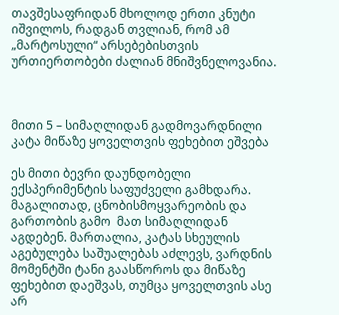თავშესაფრიდან მხოლოდ ერთი კნუტი იშვილოს, რადგან თვლიან, რომ ამ „მარტოსული“ არსებებისთვის ურთიერთობები ძალიან მნიშვნელოვანია.



მითი 5 – სიმაღლიდან გადმოვარდნილი კატა მიწაზე ყოველთვის ფეხებით ეშვება

ეს მითი ბევრი დაუნდობელი ექსპერიმენტის საფუძველი გამხდარა. მაგალითად, ცნობისმოყვარეობის და გართობის გამო  მათ სიმაღლიდან  აგდებენ. მართალია, კატას სხეულის აგებულება საშუალებას აძლევს, ვარდნის მომენტში ტანი გაასწოროს და მიწაზე ფეხებით დაეშვას, თუმცა ყოველთვის ასე არ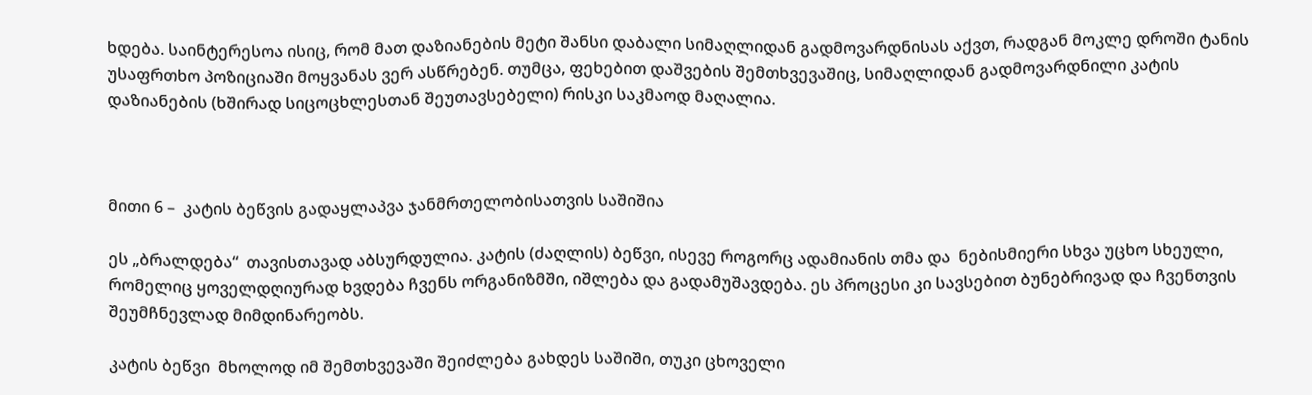ხდება. საინტერესოა ისიც, რომ მათ დაზიანების მეტი შანსი დაბალი სიმაღლიდან გადმოვარდნისას აქვთ, რადგან მოკლე დროში ტანის უსაფრთხო პოზიციაში მოყვანას ვერ ასწრებენ. თუმცა, ფეხებით დაშვების შემთხვევაშიც, სიმაღლიდან გადმოვარდნილი კატის დაზიანების (ხშირად სიცოცხლესთან შეუთავსებელი) რისკი საკმაოდ მაღალია.



მითი 6 –  კატის ბეწვის გადაყლაპვა ჯანმრთელობისათვის საშიშია

ეს „ბრალდება“  თავისთავად აბსურდულია. კატის (ძაღლის) ბეწვი, ისევე როგორც ადამიანის თმა და  ნებისმიერი სხვა უცხო სხეული, რომელიც ყოველდღიურად ხვდება ჩვენს ორგანიზმში, იშლება და გადამუშავდება. ეს პროცესი კი სავსებით ბუნებრივად და ჩვენთვის შეუმჩნევლად მიმდინარეობს.

კატის ბეწვი  მხოლოდ იმ შემთხვევაში შეიძლება გახდეს საშიში, თუკი ცხოველი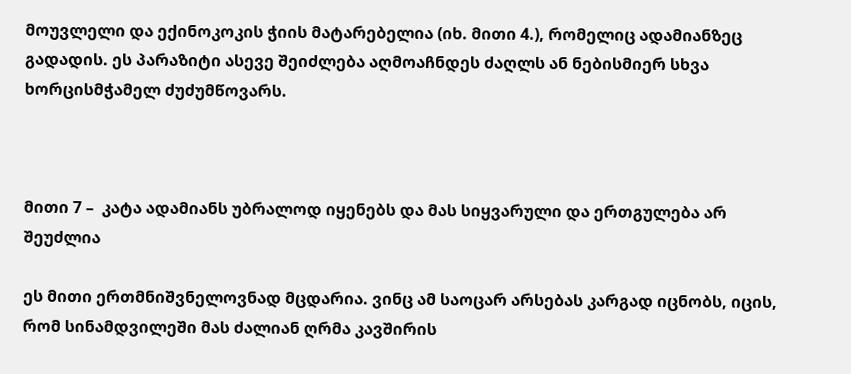მოუვლელი და ექინოკოკის ჭიის მატარებელია (იხ. მითი 4.), რომელიც ადამიანზეც გადადის. ეს პარაზიტი ასევე შეიძლება აღმოაჩნდეს ძაღლს ან ნებისმიერ სხვა ხორცისმჭამელ ძუძუმწოვარს.



მითი 7 –  კატა ადამიანს უბრალოდ იყენებს და მას სიყვარული და ერთგულება არ შეუძლია

ეს მითი ერთმნიშვნელოვნად მცდარია. ვინც ამ საოცარ არსებას კარგად იცნობს, იცის, რომ სინამდვილეში მას ძალიან ღრმა კავშირის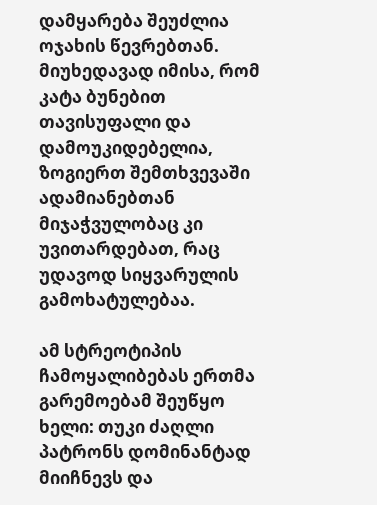დამყარება შეუძლია ოჯახის წევრებთან. მიუხედავად იმისა, რომ კატა ბუნებით თავისუფალი და დამოუკიდებელია, ზოგიერთ შემთხვევაში ადამიანებთან მიჯაჭვულობაც კი უვითარდებათ, რაც უდავოდ სიყვარულის გამოხატულებაა.

ამ სტრეოტიპის ჩამოყალიბებას ერთმა გარემოებამ შეუწყო ხელი: თუკი ძაღლი  პატრონს დომინანტად მიიჩნევს და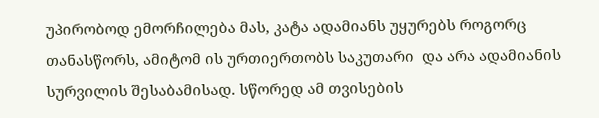უპირობოდ ემორჩილება მას, კატა ადამიანს უყურებს როგორც თანასწორს, ამიტომ ის ურთიერთობს საკუთარი  და არა ადამიანის სურვილის შესაბამისად. სწორედ ამ თვისების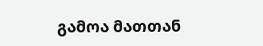გამოა მათთან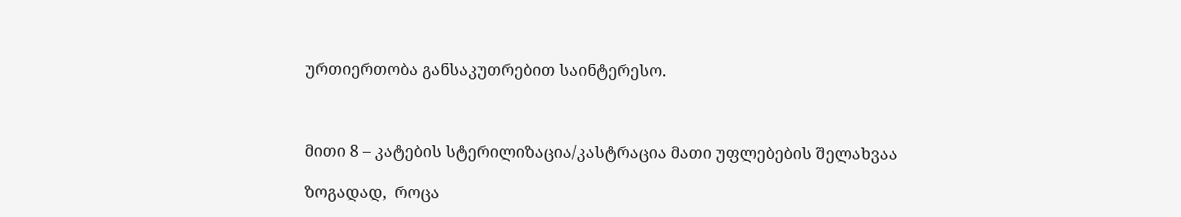ურთიერთობა განსაკუთრებით საინტერესო.



მითი 8 – კატების სტერილიზაცია/კასტრაცია მათი უფლებების შელახვაა

ზოგადად,  როცა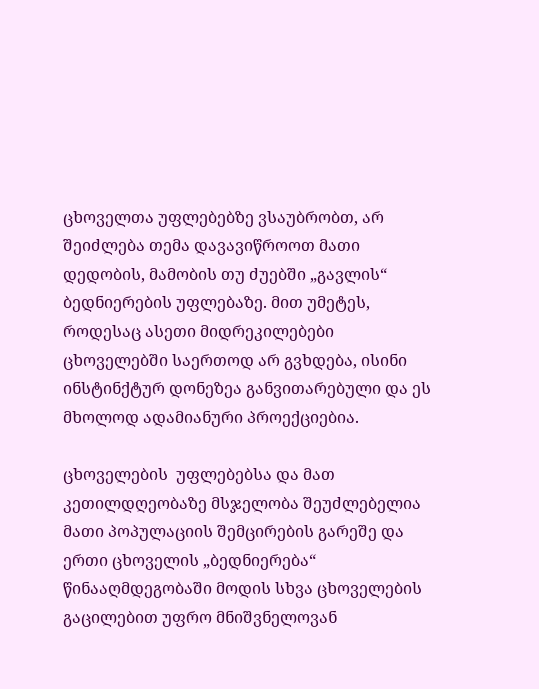ცხოველთა უფლებებზე ვსაუბრობთ, არ შეიძლება თემა დავავიწროოთ მათი დედობის, მამობის თუ ძუებში „გავლის“ ბედნიერების უფლებაზე. მით უმეტეს, როდესაც ასეთი მიდრეკილებები ცხოველებში საერთოდ არ გვხდება, ისინი ინსტინქტურ დონეზეა განვითარებული და ეს მხოლოდ ადამიანური პროექციებია.

ცხოველების  უფლებებსა და მათ კეთილდღეობაზე მსჯელობა შეუძლებელია მათი პოპულაციის შემცირების გარეშე და ერთი ცხოველის „ბედნიერება“ წინააღმდეგობაში მოდის სხვა ცხოველების გაცილებით უფრო მნიშვნელოვან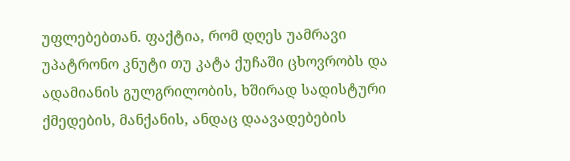უფლებებთან. ფაქტია, რომ დღეს უამრავი უპატრონო კნუტი თუ კატა ქუჩაში ცხოვრობს და ადამიანის გულგრილობის, ხშირად სადისტური ქმედების, მანქანის, ანდაც დაავადებების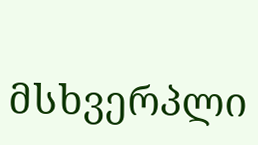მსხვერპლი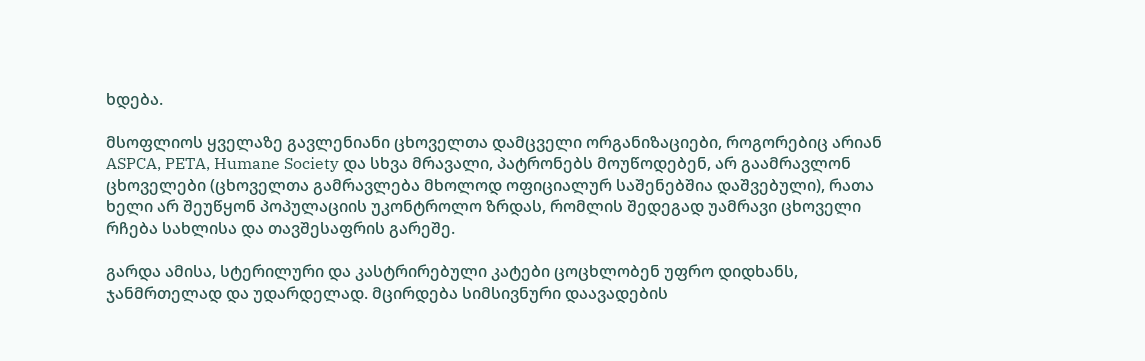ხდება.

მსოფლიოს ყველაზე გავლენიანი ცხოველთა დამცველი ორგანიზაციები, როგორებიც არიან ASPCA, PETA, Humane Society და სხვა მრავალი, პატრონებს მოუწოდებენ, არ გაამრავლონ  ცხოველები (ცხოველთა გამრავლება მხოლოდ ოფიციალურ საშენებშია დაშვებული), რათა ხელი არ შეუწყონ პოპულაციის უკონტროლო ზრდას, რომლის შედეგად უამრავი ცხოველი რჩება სახლისა და თავშესაფრის გარეშე.

გარდა ამისა, სტერილური და კასტრირებული კატები ცოცხლობენ უფრო დიდხანს, ჯანმრთელად და უდარდელად. მცირდება სიმსივნური დაავადების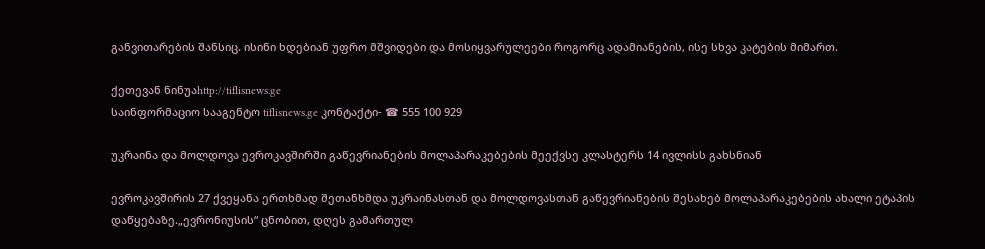განვითარების შანსიც. ისინი ხდებიან უფრო მშვიდები და მოსიყვარულეები როგორც ადამიანების, ისე სხვა კატების მიმართ.

ქეთევან ნინუაhttp://tiflisnews.ge
საინფორმაციო სააგენტო tiflisnews.ge კონტაქტი- ☎ 555 100 929

უკრაინა და მოლდოვა ევროკავშირში გაწევრიანების მოლაპარაკებების მეექვსე კლასტერს 14 ივლისს გახსნიან

ევროკავშირის 27 ქვეყანა ერთხმად შეთანხმდა უკრაინასთან და მოლდოვასთან გაწევრიანების შესახებ მოლაპარაკებების ახალი ეტაპის დაწყებაზე.„ევრონიუსის“ ცნობით, დღეს გამართულ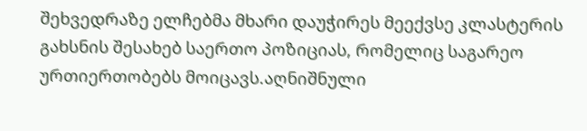შეხვედრაზე ელჩებმა მხარი დაუჭირეს მეექვსე კლასტერის გახსნის შესახებ საერთო პოზიციას, რომელიც საგარეო ურთიერთობებს მოიცავს.აღნიშნული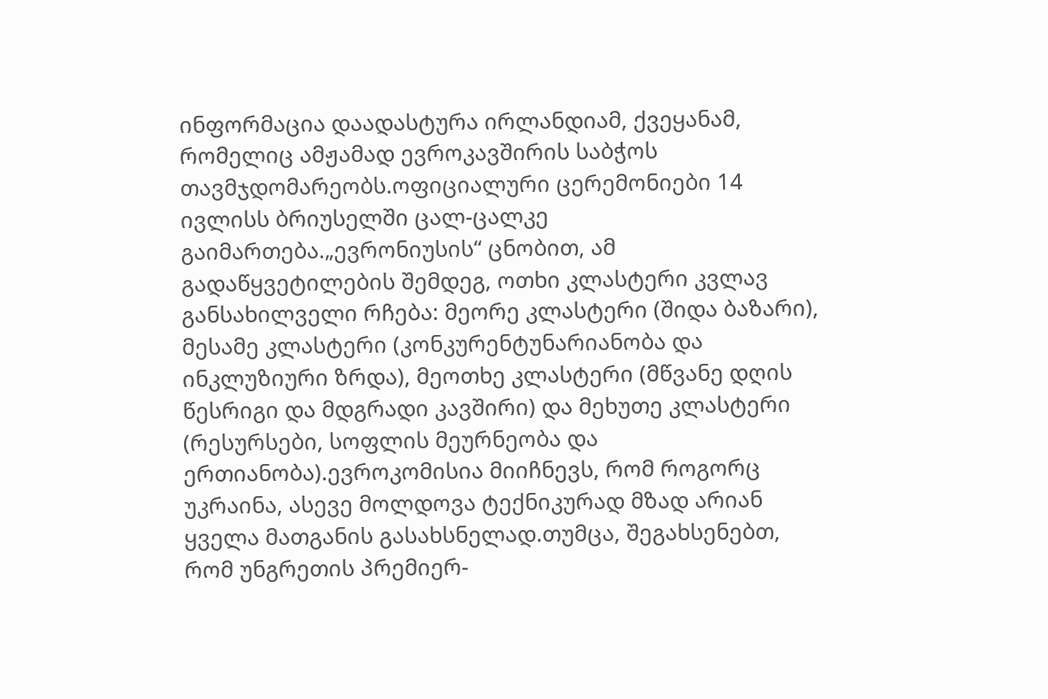ინფორმაცია დაადასტურა ირლანდიამ, ქვეყანამ, რომელიც ამჟამად ევროკავშირის საბჭოს თავმჯდომარეობს.ოფიციალური ცერემონიები 14 ივლისს ბრიუსელში ცალ-ცალკე გაიმართება.„ევრონიუსის“ ცნობით, ამ გადაწყვეტილების შემდეგ, ოთხი კლასტერი კვლავ განსახილველი რჩება: მეორე კლასტერი (შიდა ბაზარი), მესამე კლასტერი (კონკურენტუნარიანობა და ინკლუზიური ზრდა), მეოთხე კლასტერი (მწვანე დღის წესრიგი და მდგრადი კავშირი) და მეხუთე კლასტერი (რესურსები, სოფლის მეურნეობა და ერთიანობა).ევროკომისია მიიჩნევს, რომ როგორც უკრაინა, ასევე მოლდოვა ტექნიკურად მზად არიან ყველა მათგანის გასახსნელად.თუმცა, შეგახსენებთ, რომ უნგრეთის პრემიერ-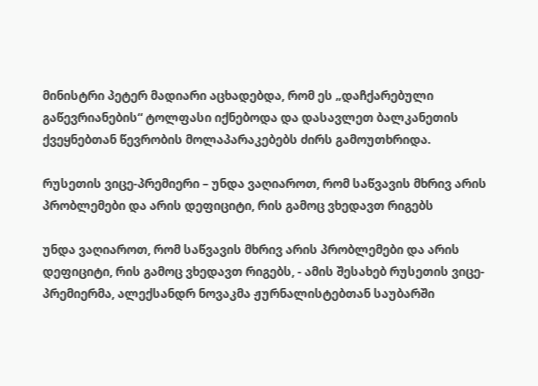მინისტრი პეტერ მადიარი აცხადებდა, რომ ეს „დაჩქარებული გაწევრიანების“ ტოლფასი იქნებოდა და დასავლეთ ბალკანეთის ქვეყნებთან წევრობის მოლაპარაკებებს ძირს გამოუთხრიდა.

რუსეთის ვიცე-პრემიერი – უნდა ვაღიაროთ, რომ საწვავის მხრივ არის პრობლემები და არის დეფიციტი, რის გამოც ვხედავთ რიგებს

უნდა ვაღიაროთ, რომ საწვავის მხრივ არის პრობლემები და არის დეფიციტი, რის გამოც ვხედავთ რიგებს, - ამის შესახებ რუსეთის ვიცე-პრემიერმა, ალექსანდრ ნოვაკმა ჟურნალისტებთან საუბარში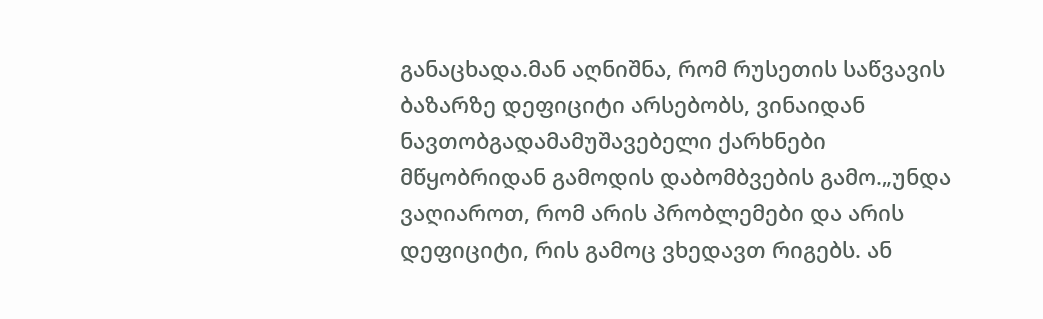განაცხადა.მან აღნიშნა, რომ რუსეთის საწვავის ბაზარზე დეფიციტი არსებობს, ვინაიდან ნავთობგადამამუშავებელი ქარხნები მწყობრიდან გამოდის დაბომბვების გამო.„უნდა ვაღიაროთ, რომ არის პრობლემები და არის დეფიციტი, რის გამოც ვხედავთ რიგებს. ან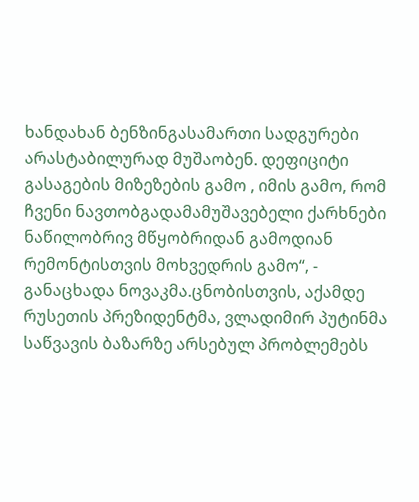ხანდახან ბენზინგასამართი სადგურები არასტაბილურად მუშაობენ. დეფიციტი გასაგების მიზეზების გამო , იმის გამო, რომ ჩვენი ნავთობგადამამუშავებელი ქარხნები ნაწილობრივ მწყობრიდან გამოდიან რემონტისთვის მოხვედრის გამო“, - განაცხადა ნოვაკმა.ცნობისთვის, აქამდე რუსეთის პრეზიდენტმა, ვლადიმირ პუტინმა საწვავის ბაზარზე არსებულ პრობლემებს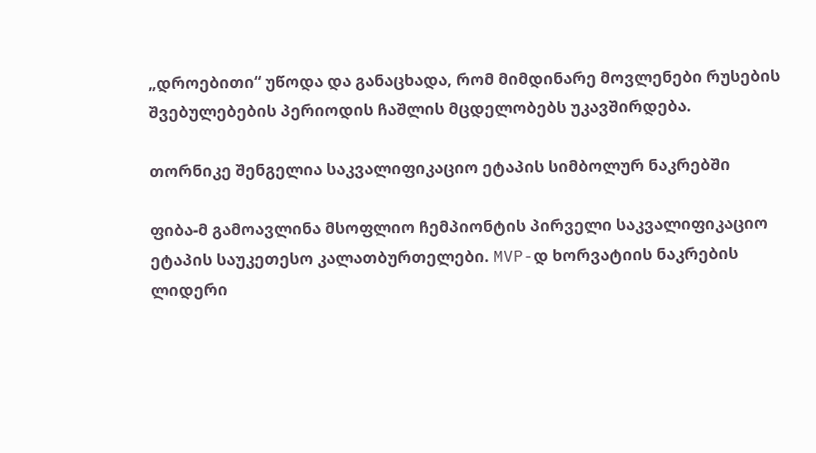„დროებითი“ უწოდა და განაცხადა, რომ მიმდინარე მოვლენები რუსების შვებულებების პერიოდის ჩაშლის მცდელობებს უკავშირდება.

თორნიკე შენგელია საკვალიფიკაციო ეტაპის სიმბოლურ ნაკრებში

ფიბა-მ გამოავლინა მსოფლიო ჩემპიონტის პირველი საკვალიფიკაციო ეტაპის საუკეთესო კალათბურთელები. MVP-დ ხორვატიის ნაკრების ლიდერი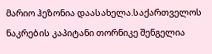მარიო ჰეზონია დაასახელა.საქართველოს ნაკრების კაპიტანი თორნიკე შენგელია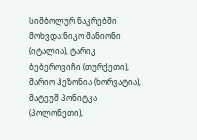სიმბოლურ ნაკრებში მოხვდა:ნიკო მანიონი (იტალია), ტარიკ ბებეროვიჩი (თურქეთი), მარიო ჰეზონია (ხორვატია), მატეუშ პონიტკა (პოლონეთი),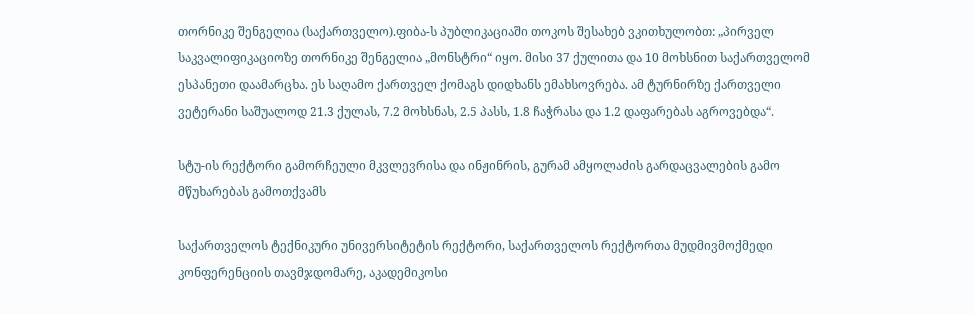თორნიკე შენგელია (საქართველო).ფიბა-ს პუბლიკაციაში თოკოს შესახებ ვკითხულობთ: „პირველ საკვალიფიკაციოზე თორნიკე შენგელია „მონსტრი“ იყო. მისი 37 ქულითა და 10 მოხსნით საქართველომ ესპანეთი დაამარცხა. ეს საღამო ქართველ ქომაგს დიდხანს ემახსოვრება. ამ ტურნირზე ქართველი ვეტერანი საშუალოდ 21.3 ქულას, 7.2 მოხსნას, 2.5 პასს, 1.8 ჩაჭრასა და 1.2 დაფარებას აგროვებდა“.

სტუ-ის რექტორი გამორჩეული მკვლევრისა და ინჟინრის, გურამ ამყოლაძის გარდაცვალების გამო მწუხარებას გამოთქვამს

საქართველოს ტექნიკური უნივერსიტეტის რექტორი, საქართველოს რექტორთა მუდმივმოქმედი კონფერენციის თავმჯდომარე, აკადემიკოსი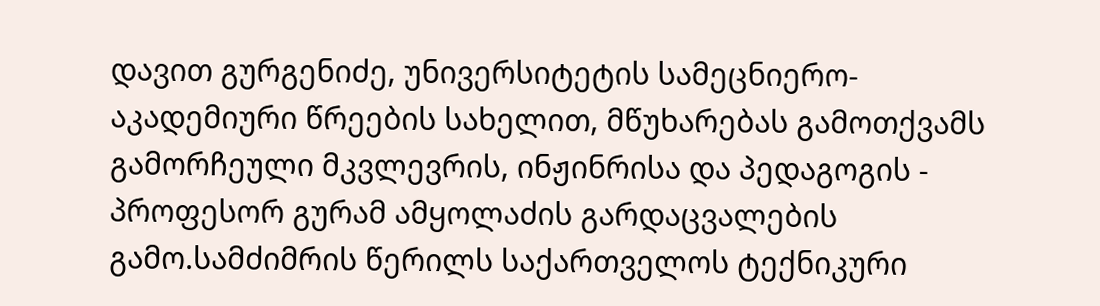დავით გურგენიძე, უნივერსიტეტის სამეცნიერო-აკადემიური წრეების სახელით, მწუხარებას გამოთქვამს გამორჩეული მკვლევრის, ინჟინრისა და პედაგოგის - პროფესორ გურამ ამყოლაძის გარდაცვალების გამო.სამძიმრის წერილს საქართველოს ტექნიკური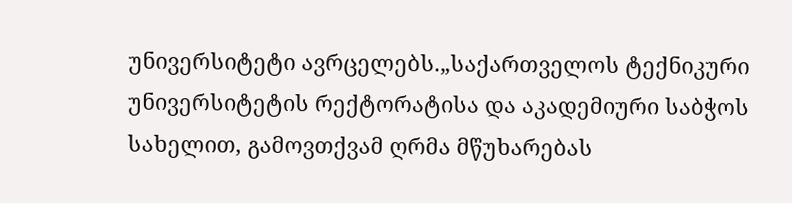უნივერსიტეტი ავრცელებს.„საქართველოს ტექნიკური უნივერსიტეტის რექტორატისა და აკადემიური საბჭოს სახელით, გამოვთქვამ ღრმა მწუხარებას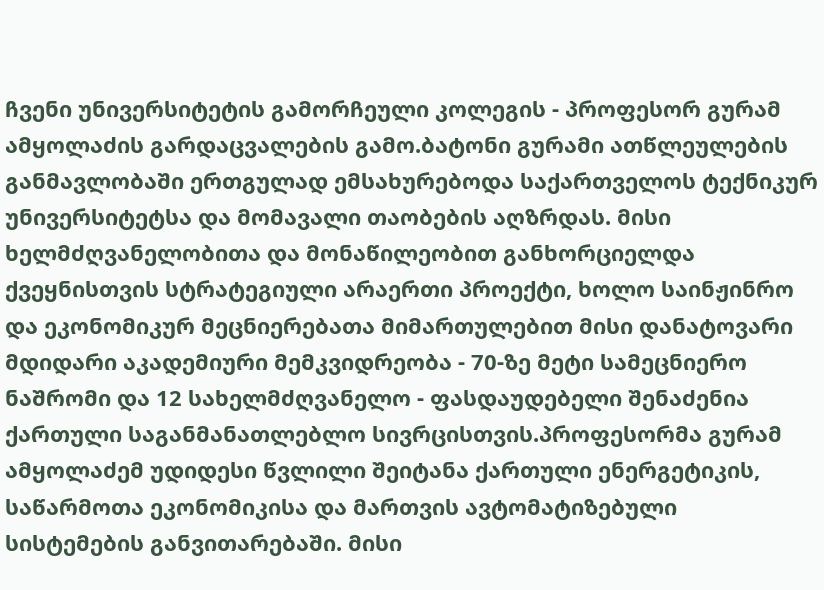ჩვენი უნივერსიტეტის გამორჩეული კოლეგის - პროფესორ გურამ ამყოლაძის გარდაცვალების გამო.ბატონი გურამი ათწლეულების განმავლობაში ერთგულად ემსახურებოდა საქართველოს ტექნიკურ უნივერსიტეტსა და მომავალი თაობების აღზრდას. მისი ხელმძღვანელობითა და მონაწილეობით განხორციელდა ქვეყნისთვის სტრატეგიული არაერთი პროექტი, ხოლო საინჟინრო და ეკონომიკურ მეცნიერებათა მიმართულებით მისი დანატოვარი მდიდარი აკადემიური მემკვიდრეობა - 70-ზე მეტი სამეცნიერო ნაშრომი და 12 სახელმძღვანელო - ფასდაუდებელი შენაძენია ქართული საგანმანათლებლო სივრცისთვის.პროფესორმა გურამ ამყოლაძემ უდიდესი წვლილი შეიტანა ქართული ენერგეტიკის, საწარმოთა ეკონომიკისა და მართვის ავტომატიზებული სისტემების განვითარებაში. მისი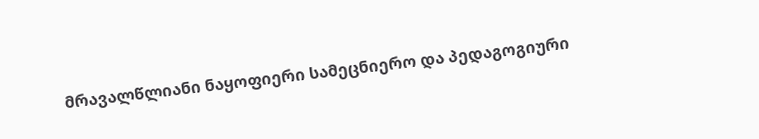მრავალწლიანი ნაყოფიერი სამეცნიერო და პედაგოგიური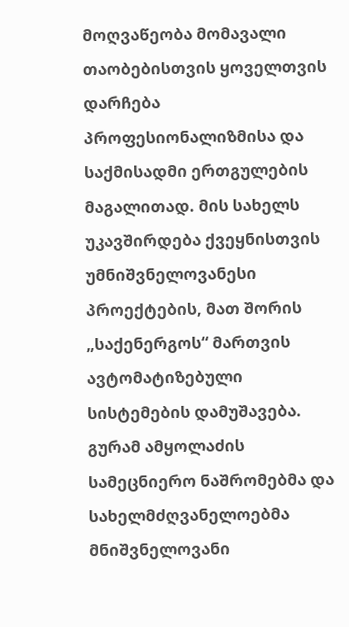მოღვაწეობა მომავალი თაობებისთვის ყოველთვის დარჩება პროფესიონალიზმისა და საქმისადმი ერთგულების მაგალითად. მის სახელს უკავშირდება ქვეყნისთვის უმნიშვნელოვანესი პროექტების, მათ შორის „საქენერგოს“ მართვის ავტომატიზებული სისტემების დამუშავება. გურამ ამყოლაძის სამეცნიერო ნაშრომებმა და სახელმძღვანელოებმა მნიშვნელოვანი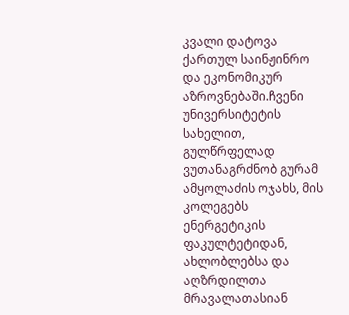კვალი დატოვა ქართულ საინჟინრო და ეკონომიკურ აზროვნებაში.ჩვენი უნივერსიტეტის სახელით, გულწრფელად ვუთანაგრძნობ გურამ ამყოლაძის ოჯახს, მის კოლეგებს ენერგეტიკის ფაკულტეტიდან, ახლობლებსა და აღზრდილთა მრავალათასიან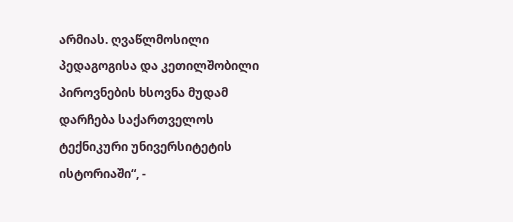არმიას. ღვაწლმოსილი პედაგოგისა და კეთილშობილი პიროვნების ხსოვნა მუდამ დარჩება საქართველოს ტექნიკური უნივერსიტეტის ისტორიაში“, -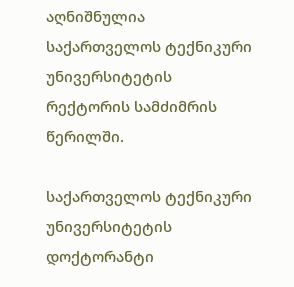აღნიშნულია საქართველოს ტექნიკური უნივერსიტეტის რექტორის სამძიმრის წერილში.

საქართველოს ტექნიკური უნივერსიტეტის დოქტორანტი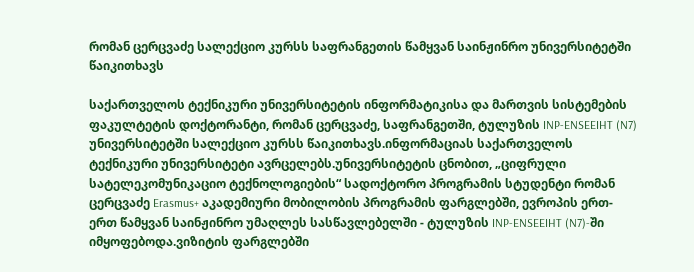რომან ცერცვაძე სალექციო კურსს საფრანგეთის წამყვან საინჟინრო უნივერსიტეტში წაიკითხავს

საქართველოს ტექნიკური უნივერსიტეტის ინფორმატიკისა და მართვის სისტემების ფაკულტეტის დოქტორანტი, რომან ცერცვაძე, საფრანგეთში, ტულუზის INP-ENSEEIHT (N7) უნივერსიტეტში სალექციო კურსს წაიკითხავს.ინფორმაციას საქართველოს ტექნიკური უნივერსიტეტი ავრცელებს.უნივერსიტეტის ცნობით, „ციფრული სატელეკომუნიკაციო ტექნოლოგიების“ სადოქტორო პროგრამის სტუდენტი რომან ცერცვაძე Erasmus+ აკადემიური მობილობის პროგრამის ფარგლებში, ევროპის ერთ-ერთ წამყვან საინჟინრო უმაღლეს სასწავლებელში - ტულუზის INP-ENSEEIHT (N7)-ში იმყოფებოდა.ვიზიტის ფარგლებში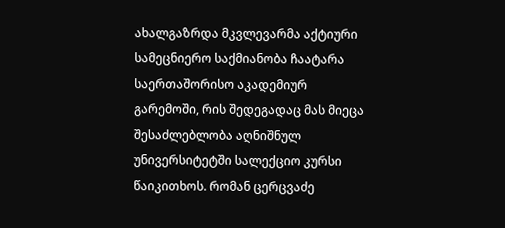ახალგაზრდა მკვლევარმა აქტიური სამეცნიერო საქმიანობა ჩაატარა საერთაშორისო აკადემიურ გარემოში, რის შედეგადაც მას მიეცა შესაძლებლობა აღნიშნულ უნივერსიტეტში სალექციო კურსი წაიკითხოს. რომან ცერცვაძე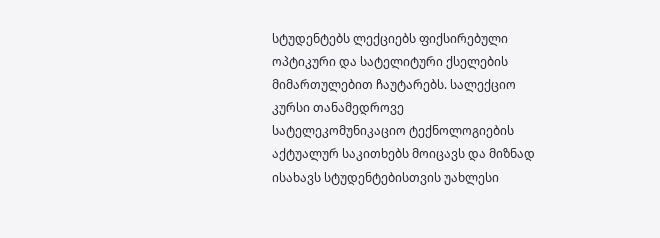სტუდენტებს ლექციებს ფიქსირებული ოპტიკური და სატელიტური ქსელების მიმართულებით ჩაუტარებს. სალექციო კურსი თანამედროვე სატელეკომუნიკაციო ტექნოლოგიების აქტუალურ საკითხებს მოიცავს და მიზნად ისახავს სტუდენტებისთვის უახლესი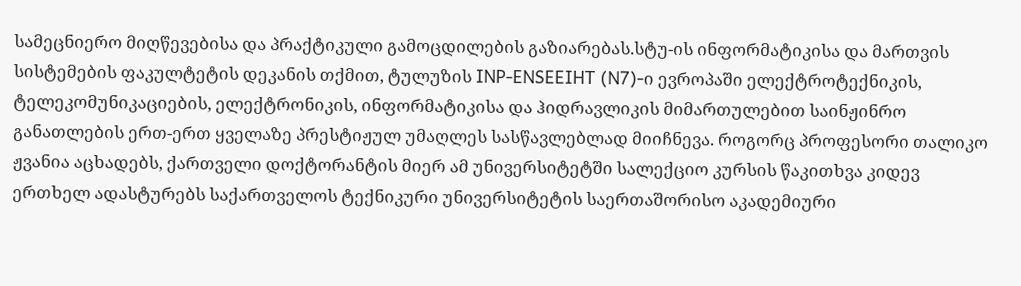სამეცნიერო მიღწევებისა და პრაქტიკული გამოცდილების გაზიარებას.სტუ-ის ინფორმატიკისა და მართვის სისტემების ფაკულტეტის დეკანის თქმით, ტულუზის INP-ENSEEIHT (N7)-ი ევროპაში ელექტროტექნიკის, ტელეკომუნიკაციების, ელექტრონიკის, ინფორმატიკისა და ჰიდრავლიკის მიმართულებით საინჟინრო განათლების ერთ-ერთ ყველაზე პრესტიჟულ უმაღლეს სასწავლებლად მიიჩნევა. როგორც პროფესორი თალიკო ჟვანია აცხადებს, ქართველი დოქტორანტის მიერ ამ უნივერსიტეტში სალექციო კურსის წაკითხვა კიდევ ერთხელ ადასტურებს საქართველოს ტექნიკური უნივერსიტეტის საერთაშორისო აკადემიური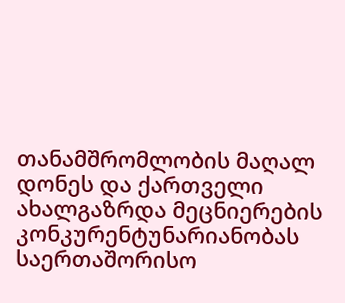თანამშრომლობის მაღალ დონეს და ქართველი ახალგაზრდა მეცნიერების კონკურენტუნარიანობას საერთაშორისო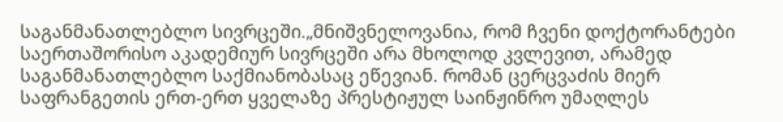საგანმანათლებლო სივრცეში.„მნიშვნელოვანია, რომ ჩვენი დოქტორანტები საერთაშორისო აკადემიურ სივრცეში არა მხოლოდ კვლევით, არამედ საგანმანათლებლო საქმიანობასაც ეწევიან. რომან ცერცვაძის მიერ საფრანგეთის ერთ-ერთ ყველაზე პრესტიჟულ საინჟინრო უმაღლეს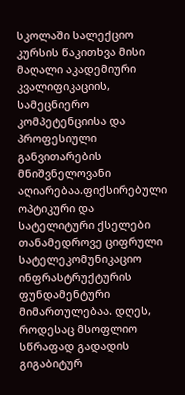სკოლაში სალექციო კურსის წაკითხვა მისი მაღალი აკადემიური კვალიფიკაციის, სამეცნიერო კომპეტენციისა და პროფესიული განვითარების მნიშვნელოვანი აღიარებაა.ფიქსირებული ოპტიკური და სატელიტური ქსელები თანამედროვე ციფრული სატელეკომუნიკაციო ინფრასტრუქტურის ფუნდამენტური მიმართულებაა. დღეს, როდესაც მსოფლიო სწრაფად გადადის გიგაბიტურ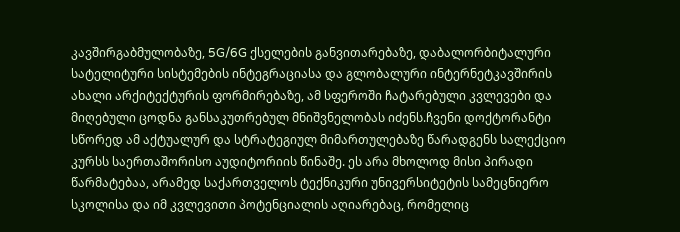კავშირგაბმულობაზე, 5G/6G ქსელების განვითარებაზე, დაბალორბიტალური სატელიტური სისტემების ინტეგრაციასა და გლობალური ინტერნეტკავშირის ახალი არქიტექტურის ფორმირებაზე, ამ სფეროში ჩატარებული კვლევები და მიღებული ცოდნა განსაკუთრებულ მნიშვნელობას იძენს.ჩვენი დოქტორანტი სწორედ ამ აქტუალურ და სტრატეგიულ მიმართულებაზე წარადგენს სალექციო კურსს საერთაშორისო აუდიტორიის წინაშე. ეს არა მხოლოდ მისი პირადი წარმატებაა, არამედ საქართველოს ტექნიკური უნივერსიტეტის სამეცნიერო სკოლისა და იმ კვლევითი პოტენციალის აღიარებაც, რომელიც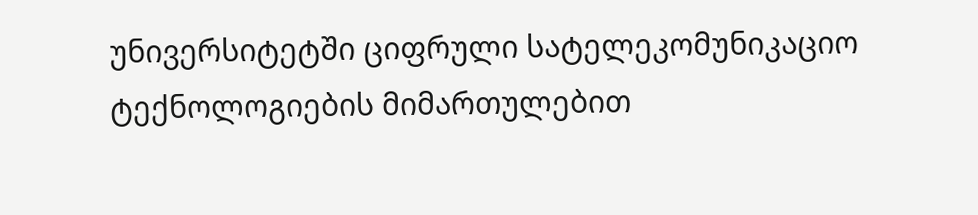უნივერსიტეტში ციფრული სატელეკომუნიკაციო ტექნოლოგიების მიმართულებით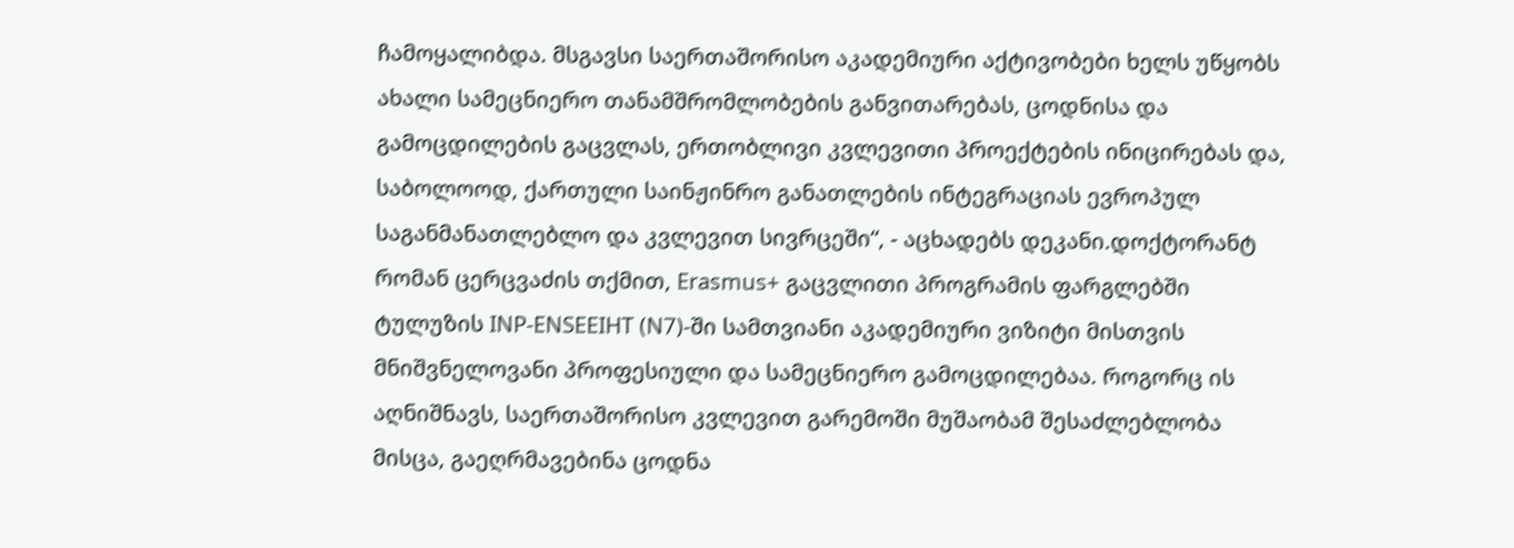ჩამოყალიბდა. მსგავსი საერთაშორისო აკადემიური აქტივობები ხელს უწყობს ახალი სამეცნიერო თანამშრომლობების განვითარებას, ცოდნისა და გამოცდილების გაცვლას, ერთობლივი კვლევითი პროექტების ინიცირებას და, საბოლოოდ, ქართული საინჟინრო განათლების ინტეგრაციას ევროპულ საგანმანათლებლო და კვლევით სივრცეში“, - აცხადებს დეკანი.დოქტორანტ რომან ცერცვაძის თქმით, Erasmus+ გაცვლითი პროგრამის ფარგლებში ტულუზის INP-ENSEEIHT (N7)-ში სამთვიანი აკადემიური ვიზიტი მისთვის მნიშვნელოვანი პროფესიული და სამეცნიერო გამოცდილებაა. როგორც ის აღნიშნავს, საერთაშორისო კვლევით გარემოში მუშაობამ შესაძლებლობა მისცა, გაეღრმავებინა ცოდნა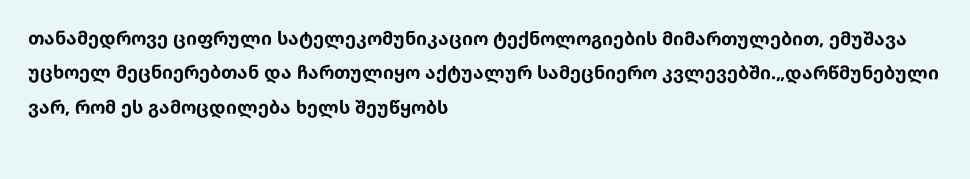თანამედროვე ციფრული სატელეკომუნიკაციო ტექნოლოგიების მიმართულებით, ემუშავა უცხოელ მეცნიერებთან და ჩართულიყო აქტუალურ სამეცნიერო კვლევებში.„დარწმუნებული ვარ, რომ ეს გამოცდილება ხელს შეუწყობს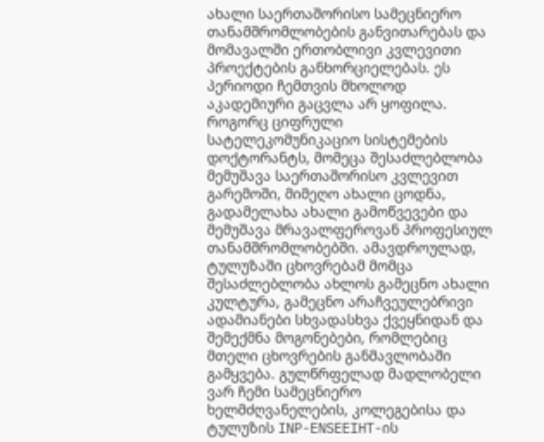ახალი საერთაშორისო სამეცნიერო თანამშრომლობების განვითარებას და მომავალში ერთობლივი კვლევითი პროექტების განხორციელებას. ეს პერიოდი ჩემთვის მხოლოდ აკადემიური გაცვლა არ ყოფილა. როგორც ციფრული სატელეკომუნიკაციო სისტემების დოქტორანტს, მომეცა შესაძლებლობა მემუშავა საერთაშორისო კვლევით გარემოში, მიმეღო ახალი ცოდნა, გადამელახა ახალი გამოწვევები და მემუშავა მრავალფეროვან პროფესიულ თანამშრომლობებში. ამავდროულად, ტულუზაში ცხოვრებამ მომცა შესაძლებლობა ახლოს გამეცნო ახალი კულტურა, გამეცნო არაჩვეულებრივი ადამიანები სხვადასხვა ქვეყნიდან და შემექმნა მოგონებები, რომლებიც მთელი ცხოვრების განმავლობაში გამყვება. გულწრფელად მადლობელი ვარ ჩემი სამეცნიერო ხელმძღვანელების, კოლეგებისა და ტულუზის INP-ENSEEIHT-ის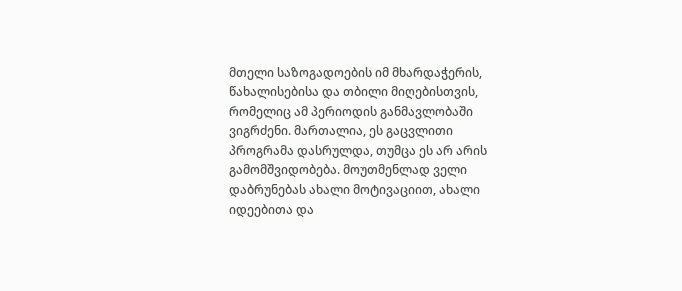მთელი საზოგადოების იმ მხარდაჭერის, წახალისებისა და თბილი მიღებისთვის, რომელიც ამ პერიოდის განმავლობაში ვიგრძენი. მართალია, ეს გაცვლითი პროგრამა დასრულდა, თუმცა ეს არ არის გამომშვიდობება. მოუთმენლად ველი დაბრუნებას ახალი მოტივაციით, ახალი იდეებითა და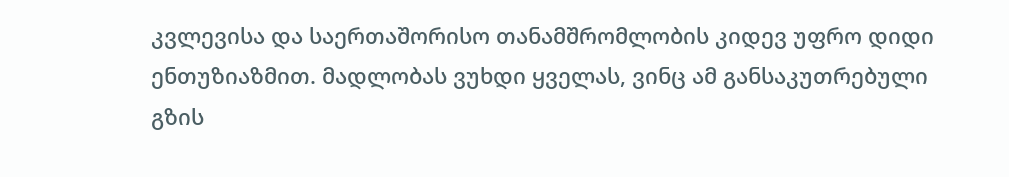კვლევისა და საერთაშორისო თანამშრომლობის კიდევ უფრო დიდი ენთუზიაზმით. მადლობას ვუხდი ყველას, ვინც ამ განსაკუთრებული გზის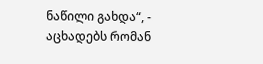ნაწილი გახდა“, - აცხადებს რომან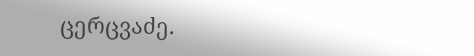ცერცვაძე.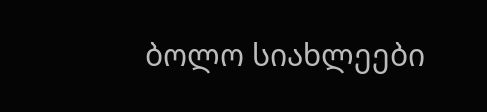ბოლო სიახლეები